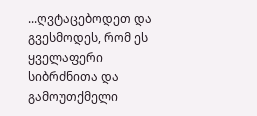...ღვტაცებოდეთ და გვესმოდეს, რომ ეს ყველაფერი სიბრძნითა და გამოუთქმელი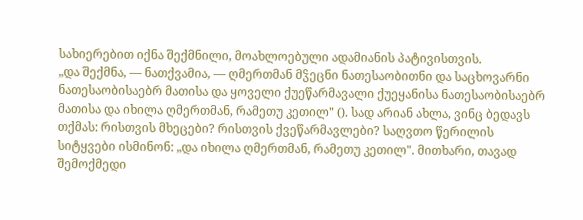სახიერებით იქნა შექმნილი, მოახლოებული ადამიანის პატივისთვის.
„და შექმნა, — ნათქვამია, — ღმერთმან მჴეცნი ნათესაობითნი და საცხოვარნი ნათესაობისაებრ მათისა და ყოველი ქუეწარმავალი ქუეყანისა ნათესაობისაებრ მათისა და იხილა ღმერთმან, რამეთუ კეთილ" (). სად არიან ახლა, ვინც ბედავს თქმას: რისთვის მხეცები? რისთვის ქვეწარმავლები? საღვთო წერილის სიტყვები ისმინონ: „და იხილა ღმერთმან, რამეთუ კეთილ". მითხარი, თავად შემოქმედი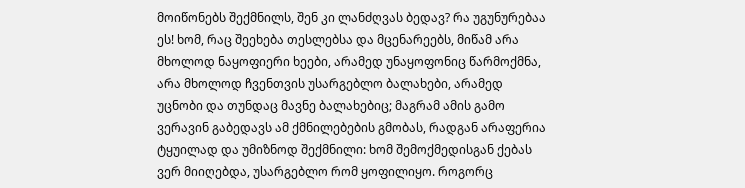მოიწონებს შექმნილს, შენ კი ლანძღვას ბედავ? რა უგუნურებაა ეს! ხომ, რაც შეეხება თესლებსა და მცენარეებს, მიწამ არა მხოლოდ ნაყოფიერი ხეები, არამედ უნაყოფონიც წარმოქმნა, არა მხოლოდ ჩვენთვის უსარგებლო ბალახები, არამედ უცნობი და თუნდაც მავნე ბალახებიც; მაგრამ ამის გამო ვერავინ გაბედავს ამ ქმნილებების გმობას, რადგან არაფერია ტყუილად და უმიზნოდ შექმნილი: ხომ შემოქმედისგან ქებას ვერ მიიღებდა, უსარგებლო რომ ყოფილიყო. როგორც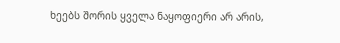ხეებს შორის ყველა ნაყოფიერი არ არის,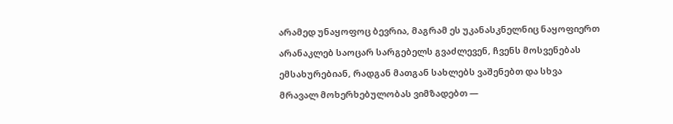არამედ უნაყოფოც ბევრია, მაგრამ ეს უკანასკნელნიც ნაყოფიერთ არანაკლებ საოცარ სარგებელს გვაძლევენ, ჩვენს მოსვენებას ემსახურებიან, რადგან მათგან სახლებს ვაშენებთ და სხვა მრავალ მოხერხებულობას ვიმზადებთ —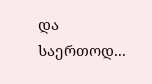და საერთოდ...